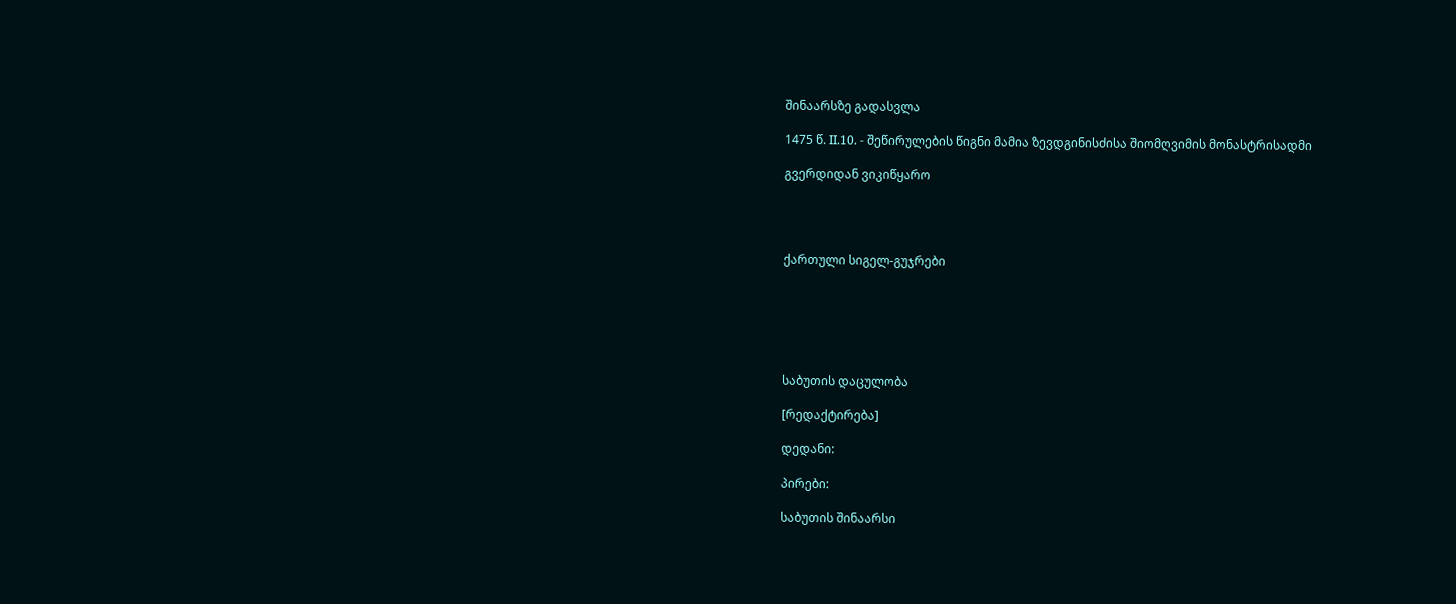შინაარსზე გადასვლა

1475 წ. II.10. - შეწირულების წიგნი მამია ზევდგინისძისა შიომღვიმის მონასტრისადმი

გვერდიდან ვიკიწყარო




ქართული სიგელ-გუჯრები






საბუთის დაცულობა

[რედაქტირება]

დედანი:

პირები:

საბუთის შინაარსი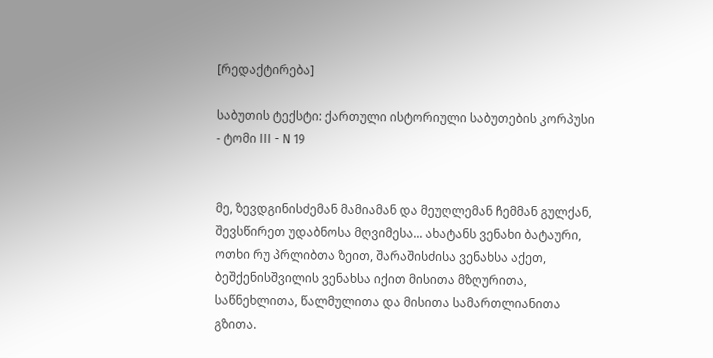[რედაქტირება]

საბუთის ტექსტი: ქართული ისტორიული საბუთების კორპუსი - ტომი III - N 19


მე, ზევდგინისძემან მამიამან და მეუღლემან ჩემმან გულქან, შევსწირეთ უდაბნოსა მღვიმესა... ახატანს ვენახი ბატაური, ოთხი რუ პრლიბთა ზეით, შარაშისძისა ვენახსა აქეთ, ბეშქენისშვილის ვენახსა იქით მისითა მზღურითა, საწნეხლითა, წალმულითა და მისითა სამართლიანითა გზითა.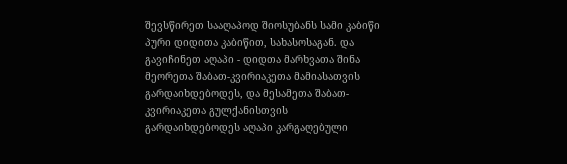შევსწირეთ სააღაპოდ შიოსუბანს სამი კაბიწი პური დიდითა კაბიწით, სახასოსაგან. და გავიჩინეთ აღაპი - დიდთა მარხვათა შინა მეორეთა შაბათ-კვირიაკეთა მამიასათვის გარდაიხდებოდეს, და მესამეთა შაბათ-კვირიაკეთა გულქანისთვის გარდაიხდებოდეს აღაპი კარგაღებული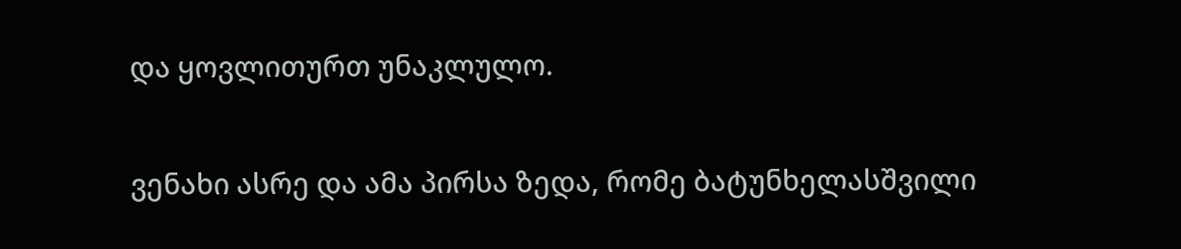და ყოვლითურთ უნაკლულო.

ვენახი ასრე და ამა პირსა ზედა, რომე ბატუნხელასშვილი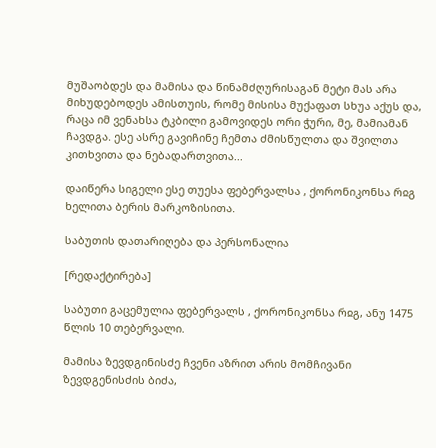მუშაობდეს და მამისა და წინამძღურისაგან მეტი მას არა მიხუდებოდეს ამისთუის, რომე მისისა მუქაფათ სხუა აქუს და, რაცა იმ ვენახსა ტკბილი გამოვიდეს ორი ჭური, მე, მამიამან ჩავდგა. ესე ასრე გავიჩინე ჩემთა ძმისწულთა და შვილთა კითხვითა და ნებადართვითა...

დაიწერა სიგელი ესე თუესა ფებერვალსა , ქორონიკონსა რჲგ ხელითა ბერის მარკოზისითა.

საბუთის დათარიღება და პერსონალია

[რედაქტირება]

საბუთი გაცემულია ფებერვალს , ქორონიკონსა რჲგ, ანუ 1475 წლის 10 თებერვალი.

მამისა ზევდგინისძე ჩვენი აზრით არის მომჩივანი ზევდგენისძის ბიძა,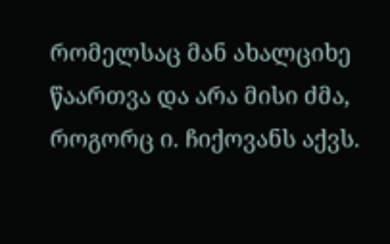რომელსაც მან ახალციხე წაართვა და არა მისი ძმა, როგორც ი. ჩიქოვანს აქვს.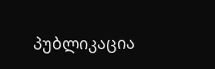პუბლიკაცია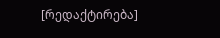[რედაქტირება]